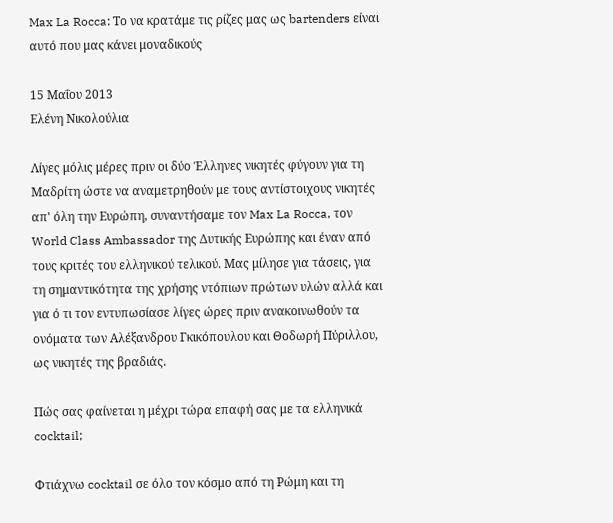Max La Rocca: Το να κρατάμε τις ρίζες μας ως bartenders είναι αυτό που μας κάνει μοναδικούς

15 Μαΐου 2013
Ελένη Νικολούλια

Λίγες μόλις μέρες πριν οι δύο Έλληνες νικητές φύγουν για τη Μαδρίτη ώστε να αναμετρηθούν με τους αντίστοιχους νικητές απ' όλη την Ευρώπη, συναντήσαμε τον Max La Rocca, τον World Class Ambassador της Δυτικής Ευρώπης και έναν από τους κριτές του ελληνικού τελικού. Μας μίλησε για τάσεις, για τη σημαντικότητα της χρήσης ντόπιων πρώτων υλών αλλά και για ό τι τον εντυπωσίασε λίγες ώρες πριν ανακοινωθούν τα ονόματα των Αλέξανδρου Γκικόπουλου και Θοδωρή Πύριλλου, ως νικητές της βραδιάς.

Πώς σας φαίνεται η μέχρι τώρα επαφή σας με τα ελληνικά cocktail;

Φτιάχνω cocktail σε όλο τον κόσμο από τη Ρώμη και τη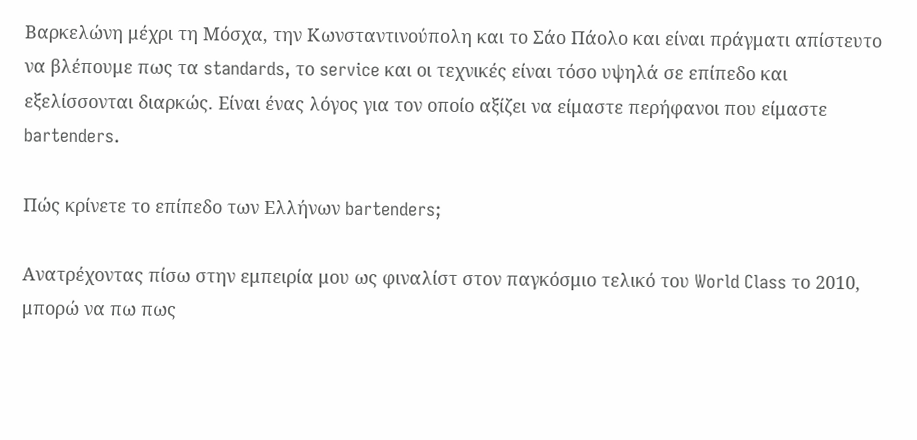Βαρκελώνη μέχρι τη Μόσχα, την Κωνσταντινούπολη και το Σάο Πάολο και είναι πράγματι απίστευτο να βλέπουμε πως τα standards, το service και οι τεχνικές είναι τόσο υψηλά σε επίπεδο και εξελίσσονται διαρκώς. Είναι ένας λόγος για τον οποίο αξίζει να είμαστε περήφανοι που είμαστε bartenders.

Πώς κρίνετε το επίπεδο των Ελλήνων bartenders;

Ανατρέχοντας πίσω στην εμπειρία μου ως φιναλίστ στον παγκόσμιο τελικό του World Class το 2010, μπορώ να πω πως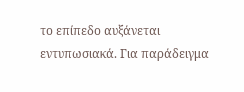το επίπεδο αυξάνεται εντυπωσιακά. Για παράδειγμα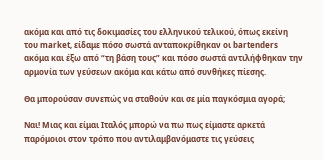ακόμα και από τις δοκιμασίες του ελληνικού τελικού, όπως εκείνη του market, είδαμε πόσο σωστά ανταποκρίθηκαν οι bartenders ακόμα και έξω από “τη βάση τους” και πόσο σωστά αντιλήφθηκαν την αρμονία των γεύσεων ακόμα και κάτω από συνθήκες πίεσης.

Θα μπορούσαν συνεπώς να σταθούν και σε μία παγκόσμια αγορά;

Ναι! Μιας και είμαι Ιταλός μπορώ να πω πως είμαστε αρκετά παρόμοιοι στον τρόπο που αντιλαμβανόμαστε τις γεύσεις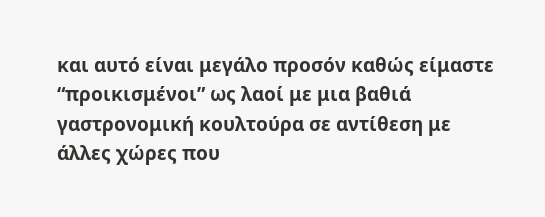και αυτό είναι μεγάλο προσόν καθώς είμαστε “προικισμένοι” ως λαοί με μια βαθιά γαστρονομική κουλτούρα σε αντίθεση με άλλες χώρες που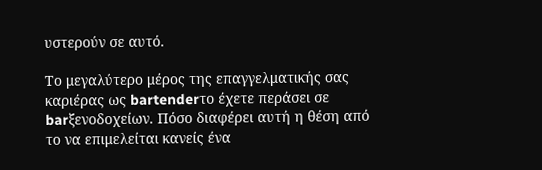υστερούν σε αυτό.

Το μεγαλύτερο μέρος της επαγγελματικής σας καριέρας ως bartenderτο έχετε περάσει σε barξενοδοχείων. Πόσο διαφέρει αυτή η θέση από το να επιμελείται κανείς ένα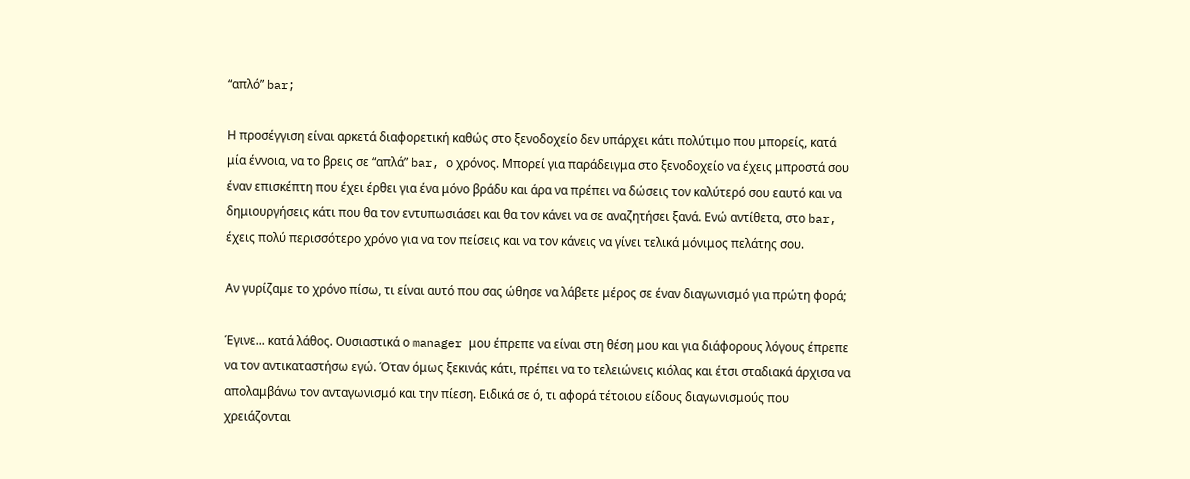“απλό” bar;

Η προσέγγιση είναι αρκετά διαφορετική καθώς στο ξενοδοχείο δεν υπάρχει κάτι πολύτιμο που μπορείς, κατά μία έννοια, να το βρεις σε “απλά” bar, ο χρόνος. Μπορεί για παράδειγμα στο ξενοδοχείο να έχεις μπροστά σου έναν επισκέπτη που έχει έρθει για ένα μόνο βράδυ και άρα να πρέπει να δώσεις τον καλύτερό σου εαυτό και να δημιουργήσεις κάτι που θα τον εντυπωσιάσει και θα τον κάνει να σε αναζητήσει ξανά. Ενώ αντίθετα, στο bar, έχεις πολύ περισσότερο χρόνο για να τον πείσεις και να τον κάνεις να γίνει τελικά μόνιμος πελάτης σου.

Αν γυρίζαμε το χρόνο πίσω, τι είναι αυτό που σας ώθησε να λάβετε μέρος σε έναν διαγωνισμό για πρώτη φορά;

Έγινε... κατά λάθος. Ουσιαστικά ο manager μου έπρεπε να είναι στη θέση μου και για διάφορους λόγους έπρεπε να τον αντικαταστήσω εγώ. Όταν όμως ξεκινάς κάτι, πρέπει να το τελειώνεις κιόλας και έτσι σταδιακά άρχισα να απολαμβάνω τον ανταγωνισμό και την πίεση. Ειδικά σε ό, τι αφορά τέτοιου είδους διαγωνισμούς που χρειάζονται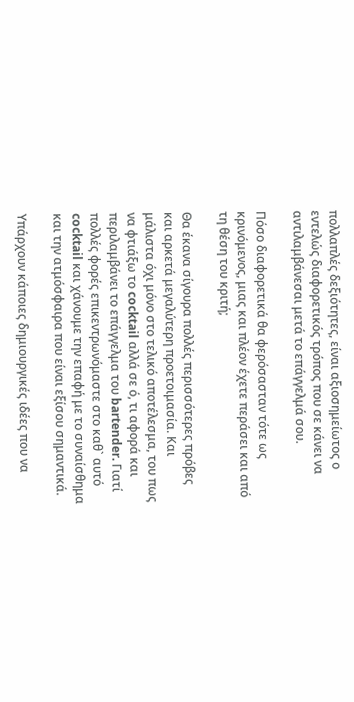πολλαπλές δεξιότητες, είναι αξιοσημείωτος ο εντελώς διαφορετικός τρόπος που σε κάνει να αντιλαμβάνεσαι μετά το επάγγελμά σου.

Πόσο διαφορετικά θα φερόσασταν τότε ως κρινόμενος, μιας και πλέον έχετε περάσει και από τη θέση του κριτή;

Θα έκανα σίγουρα πολλές περισσότερες πρόβες και αρκετά μεγαλύτερη προετοιμασία. Και μάλιστα όχι μόνο στο τελικό αποτέλεσμα, του πως να φτιάξω το cocktail αλλά σε ό, τι αφορά και περιλαμβάνει το επάγγελμα του bartender. Γιατί πολλές φορές επικεντρωνόμαστε στο καθ` αυτό cocktail και χάνουμε την επαφή με το συναίσθημα και την ατμόσφαιρα που είναι εξίσου σημαντικά.

Υπάρχουν κάποιες δημιουργικές ιδέες που να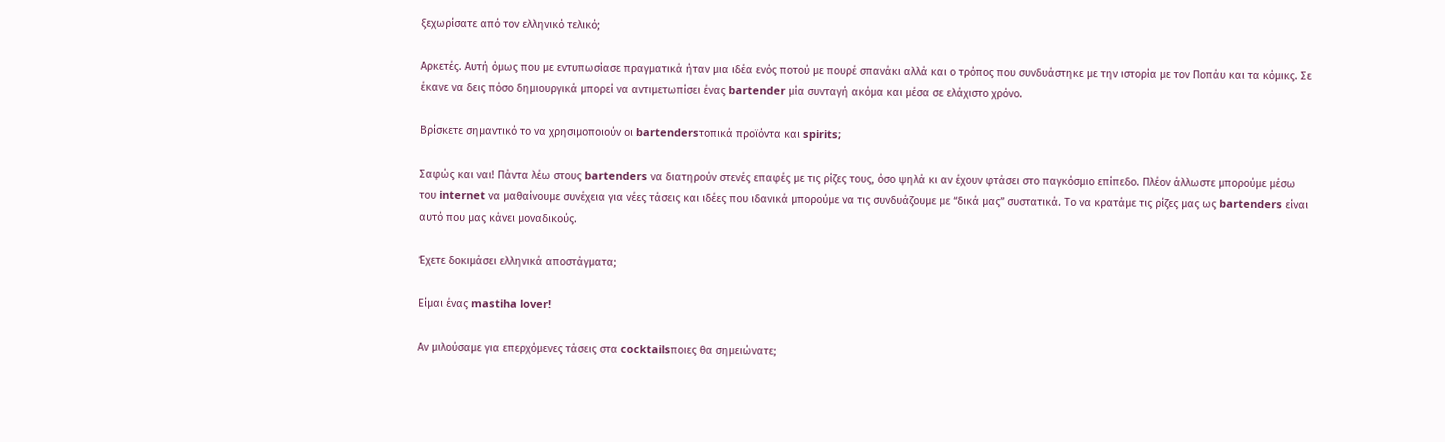ξεχωρίσατε από τον ελληνικό τελικό;

Αρκετές. Αυτή όμως που με εντυπωσίασε πραγματικά ήταν μια ιδέα ενός ποτού με πουρέ σπανάκι αλλά και ο τρόπος που συνδυάστηκε με την ιστορία με τον Ποπάυ και τα κόμικς. Σε έκανε να δεις πόσο δημιουργικά μπορεί να αντιμετωπίσει ένας bartender μία συνταγή ακόμα και μέσα σε ελάχιστο χρόνο.

Βρίσκετε σημαντικό το να χρησιμοποιούν οι bartendersτοπικά προϊόντα και spirits;

Σαφώς και ναι! Πάντα λέω στους bartenders να διατηρούν στενές επαφές με τις ρίζες τους, όσο ψηλά κι αν έχουν φτάσει στο παγκόσμιο επίπεδο. Πλέον άλλωστε μπορούμε μέσω του internet να μαθαίνουμε συνέχεια για νέες τάσεις και ιδέες που ιδανικά μπορούμε να τις συνδυάζουμε με “δικά μας” συστατικά. Το να κρατάμε τις ρίζες μας ως bartenders είναι αυτό που μας κάνει μοναδικούς.

Έχετε δοκιμάσει ελληνικά αποστάγματα;

Είμαι ένας mastiha lover!

Αν μιλούσαμε για επερχόμενες τάσεις στα cocktailsποιες θα σημειώνατε;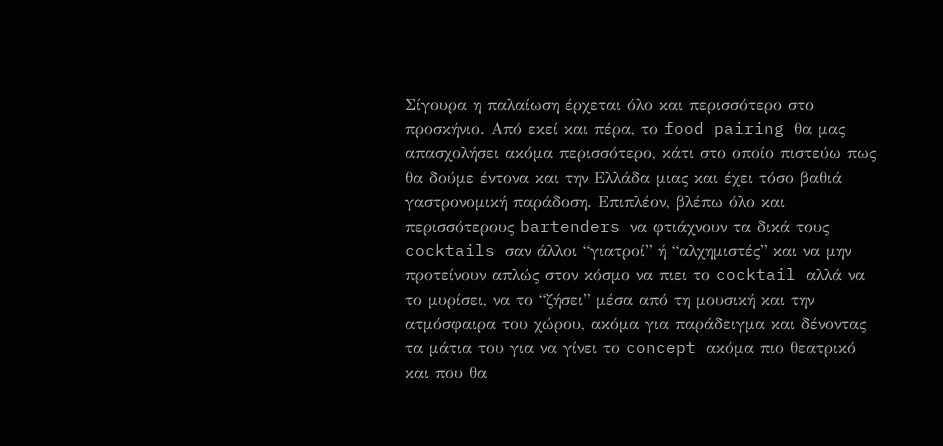Σίγουρα η παλαίωση έρχεται όλο και περισσότερο στο προσκήνιο. Από εκεί και πέρα, το food pairing θα μας απασχολήσει ακόμα περισσότερο, κάτι στο οποίο πιστεύω πως θα δούμε έντονα και την Ελλάδα μιας και έχει τόσο βαθιά γαστρονομική παράδοση. Επιπλέον, βλέπω όλο και περισσότερους bartenders να φτιάχνουν τα δικά τους cocktails σαν άλλοι “γιατροί” ή “αλχημιστές” και να μην προτείνουν απλώς στον κόσμο να πιει το cocktail αλλά να το μυρίσει, να το “ζήσει” μέσα από τη μουσική και την ατμόσφαιρα του χώρου, ακόμα για παράδειγμα και δένοντας τα μάτια του για να γίνει το concept ακόμα πιο θεατρικό και που θα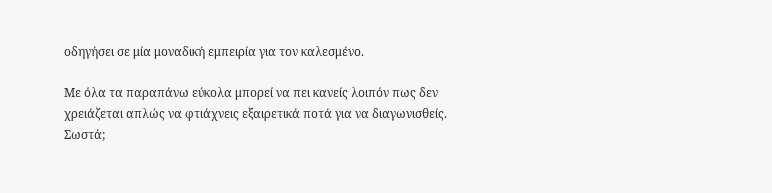οδηγήσει σε μία μοναδική εμπειρία για τον καλεσμένο.

Με όλα τα παραπάνω εύκολα μπορεί να πει κανείς λοιπόν πως δεν χρειάζεται απλώς να φτιάχνεις εξαιρετικά ποτά για να διαγωνισθείς. Σωστά;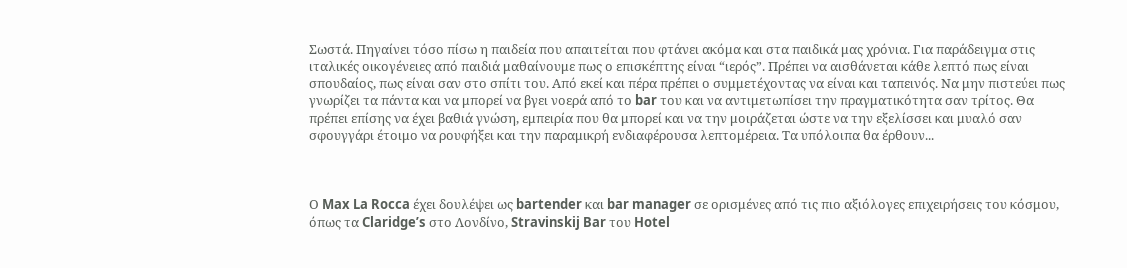Σωστά. Πηγαίνει τόσο πίσω η παιδεία που απαιτείται που φτάνει ακόμα και στα παιδικά μας χρόνια. Για παράδειγμα στις ιταλικές οικογένειες από παιδιά μαθαίνουμε πως ο επισκέπτης είναι “ιερός”. Πρέπει να αισθάνεται κάθε λεπτό πως είναι σπουδαίος, πως είναι σαν στο σπίτι του. Από εκεί και πέρα πρέπει ο συμμετέχοντας να είναι και ταπεινός. Να μην πιστεύει πως γνωρίζει τα πάντα και να μπορεί να βγει νοερά από το bar του και να αντιμετωπίσει την πραγματικότητα σαν τρίτος. Θα πρέπει επίσης να έχει βαθιά γνώση, εμπειρία που θα μπορεί και να την μοιράζεται ώστε να την εξελίσσει και μυαλό σαν σφουγγάρι έτοιμο να ρουφήξει και την παραμικρή ενδιαφέρουσα λεπτομέρεια. Τα υπόλοιπα θα έρθουν...



Ο Max La Rocca έχει δουλέψει ως bartender και bar manager σε ορισμένες από τις πιο αξιόλογες επιχειρήσεις του κόσμου, όπως τα Claridge’s στο Λονδίνο, Stravinskij Bar του Hotel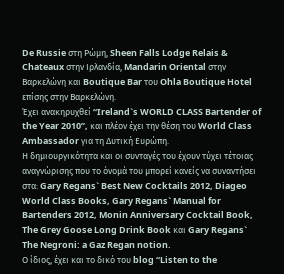De Russie στη Ρώμη, Sheen Falls Lodge Relais & Chateaux στην Ιρλανδία, Mandarin Oriental στην Βαρκελώνη και Boutique Bar του Ohla Boutique Hotel επίσης στην Βαρκελώνη.
Έχει ανακηρυχθεί “Ireland`s WORLD CLASS Bartender of the Year 2010”, και πλέον έχει την θέση του World Class Ambassador για τη Δυτική Ευρώπη.
Η δημιουργικότητα και οι συνταγές του έχουν τύχει τέτοιας αναγνώρισης που το όνομά του μπορεί κανείς να συναντήσει στα: Gary Regans` Best New Cocktails 2012, Diageo World Class Books, Gary Regans` Manual for Bartenders 2012, Monin Anniversary Cocktail Book, The Grey Goose Long Drink Book και Gary Regans` The Negroni: a Gaz Regan notion.
Ο ίδιος, έχει και το δικό του blog “Listen to the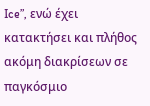Ice”, ενώ έχει κατακτήσει και πλήθος ακόμη διακρίσεων σε παγκόσμιο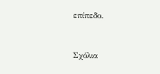επίπεδο.



Σχόλια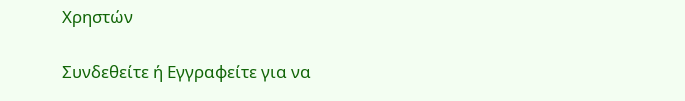Χρηστών

Συνδεθείτε ή Εγγραφείτε για να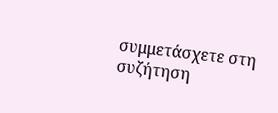συμμετάσχετε στη συζήτηση